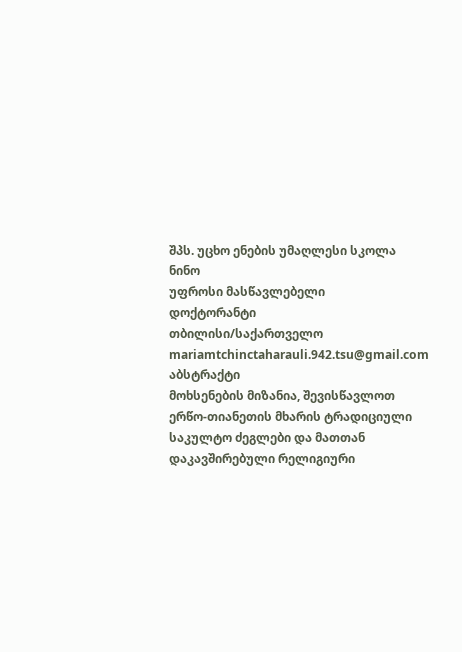შპს. უცხო ენების უმაღლესი სკოლა ნინო
უფროსი მასწავლებელი
დოქტორანტი
თბილისი/საქართველო
mariamtchinctaharauli.942.tsu@gmail.com
აბსტრაქტი
მოხსენების მიზანია, შევისწავლოთ ერწო-თიანეთის მხარის ტრადიციული საკულტო ძეგლები და მათთან დაკავშირებული რელიგიური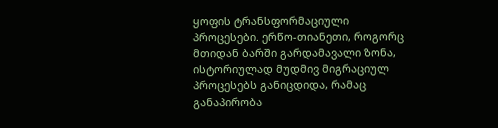ყოფის ტრანსფორმაციული პროცესები. ერწო-თიანეთი, როგორც მთიდან ბარში გარდამავალი ზონა, ისტორიულად მუდმივ მიგრაციულ პროცესებს განიცდიდა, რამაც განაპირობა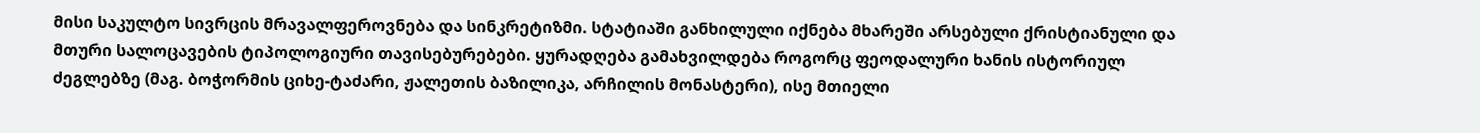მისი საკულტო სივრცის მრავალფეროვნება და სინკრეტიზმი. სტატიაში განხილული იქნება მხარეში არსებული ქრისტიანული და მთური სალოცავების ტიპოლოგიური თავისებურებები. ყურადღება გამახვილდება როგორც ფეოდალური ხანის ისტორიულ ძეგლებზე (მაგ. ბოჭორმის ციხე-ტაძარი, ჟალეთის ბაზილიკა, არჩილის მონასტერი), ისე მთიელი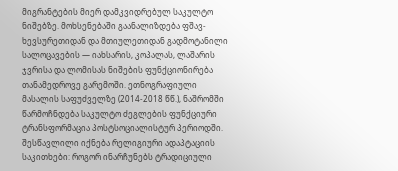მიგრანტების მიერ დამკვიდრებულ საკულტო ნიშებზე. მოხსენებაში გაანალიზდება ფშავ-ხევსურეთიდან და მთიულეთიდან გადმოტანილი სალოცავების — იახსარის, კოპალას, ლაშარის ჯვრისა და ლომისას ნიშების ფუნქციონირება თანამედროვე გარემოში. ეთნოგრაფიული მასალის საფუძველზე (2014-2018 წწ.), ნაშრომში წარმოჩნდება საკულტო ძეგლების ფუნქციური ტრანსფორმაცია პოსტსოციალისტურ პერიოდში. შესწავლილი იქნება რელიგიური ადაპტაციის საკითხები: როგორ ინარჩუნებს ტრადიციული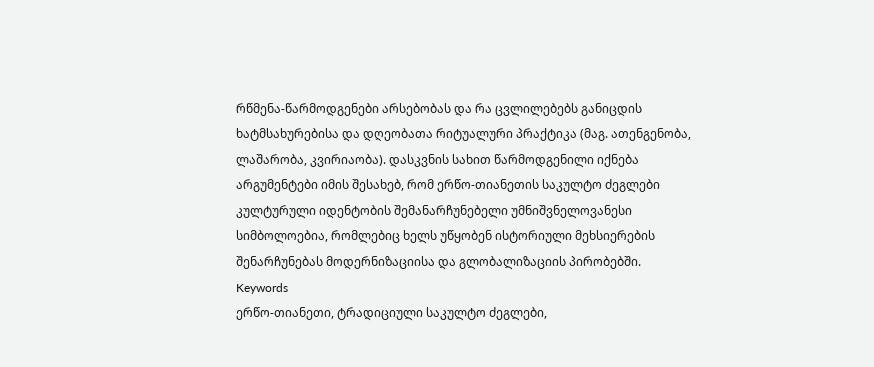რწმენა-წარმოდგენები არსებობას და რა ცვლილებებს განიცდის ხატმსახურებისა და დღეობათა რიტუალური პრაქტიკა (მაგ. ათენგენობა, ლაშარობა, კვირიაობა). დასკვნის სახით წარმოდგენილი იქნება არგუმენტები იმის შესახებ, რომ ერწო-თიანეთის საკულტო ძეგლები კულტურული იდენტობის შემანარჩუნებელი უმნიშვნელოვანესი სიმბოლოებია, რომლებიც ხელს უწყობენ ისტორიული მეხსიერების შენარჩუნებას მოდერნიზაციისა და გლობალიზაციის პირობებში.
Keywords
ერწო-თიანეთი, ტრადიციული საკულტო ძეგლები,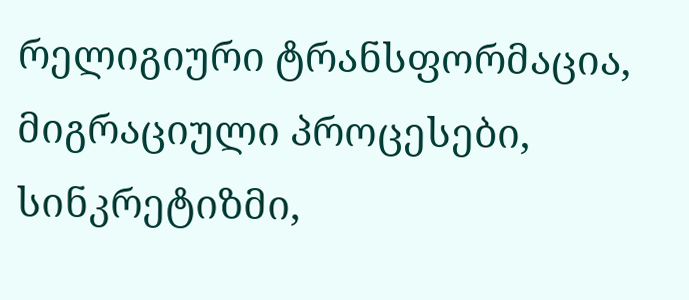რელიგიური ტრანსფორმაცია, მიგრაციული პროცესები, სინკრეტიზმი,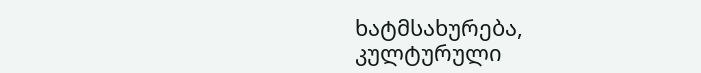ხატმსახურება, კულტურული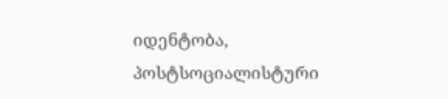იდენტობა, პოსტსოციალისტური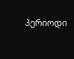პერიოდი